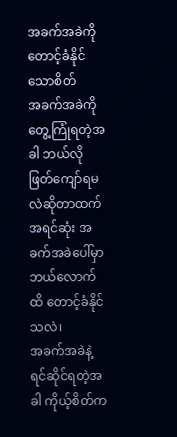အခက်အခဲကို တောင့်ခံနိုင်သောစိတ်
အခက်အခဲကို တွေ့ကြုံရတဲ့အခါ ဘယ်လိုဖြတ်ကျော်ရမလဲဆိုတာထက် အရင်ဆုံး အခက်အခဲပေါ်မှာ ဘယ်လောက်ထိ တောင့်ခံနိုင်သလဲ၊
အခက်အခဲနဲ့ ရင်ဆိုင်ရတဲ့အခါ ကိုယ့်စိတ်က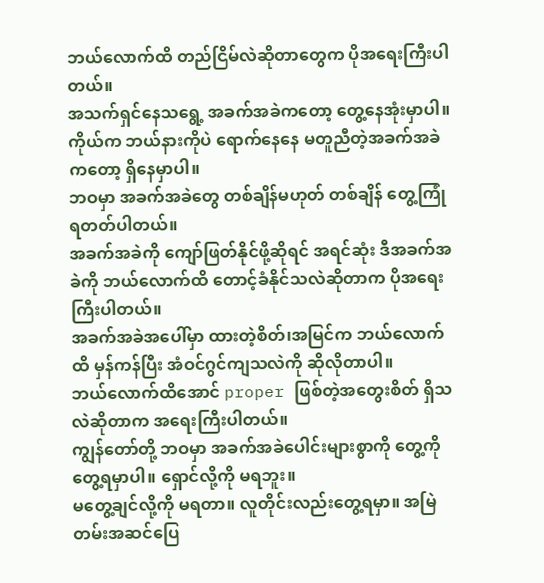ဘယ်လောက်ထိ တည်ငြိမ်လဲဆိုတာတွေက ပိုအရေးကြီးပါတယ်။
အသက်ရှင်နေသရွေ့ အခက်အခဲကတော့ တွေ့နေအုံးမှာပါ။ ကိုယ်က ဘယ်နားကိုပဲ ရောက်နေနေ မတူညီတဲ့အခက်အခဲကတော့ ရှိနေမှာပါ။
ဘဝမှာ အခက်အခဲတွေ တစ်ချိန်မဟုတ် တစ်ချိန် တွေ့ကြုံရတတ်ပါတယ်။
အခက်အခဲကို ကျော်ဖြတ်နိုင်ဖို့ဆိုရင် အရင်ဆုံး ဒီအခက်အခဲကို ဘယ်လောက်ထိ တောင့်ခံနိုင်သလဲဆိုတာက ပိုအရေးကြီးပါတယ်။
အခက်အခဲအပေါ်မှာ ထားတဲ့စိတ်၊အမြင်က ဘယ်လောက်ထိ မှန်ကန်ပြီး အံဝင်ဂွင်ကျသလဲကို ဆိုလိုတာပါ။
ဘယ်လောက်ထိအောင် proper ဖြစ်တဲ့အတွေးစိတ် ရှိသလဲဆိုတာက အရေးကြီးပါတယ်။
ကျွန်တော်တို့ ဘဝမှာ အခက်အခဲပေါင်းများစွာကို တွေ့ကိုတွေ့ရမှာပါ။ ရှောင်လို့ကို မရဘူး။
မတွေ့ချင်လို့ကို မရတာ။ လူတိုင်းလည်းတွေ့ရမှာ။ အမြဲတမ်းအဆင်ပြေ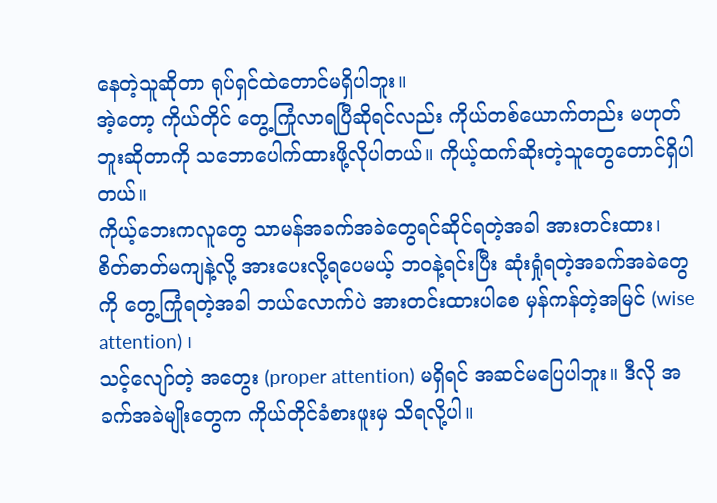နေတဲ့သူဆိုတာ ရုပ်ရှင်ထဲတောင်မရှိပါဘူး။
အဲ့တော့ ကိုယ်တိုင် တွေ့ကြုံလာရပြီဆိုရင်လည်း ကိုယ်တစ်ယောက်တည်း မဟုတ်ဘူးဆိုတာကို သဘောပေါက်ထားဖို့လိုပါတယ်။ ကိုယ့်ထက်ဆိုးတဲ့သူတွေတောင်ရှိပါတယ်။
ကိုယ့်ဘေးကလူတွေ သာမန်အခက်အခဲတွေရင်ဆိုင်ရတဲ့အခါ အားတင်းထား၊
စိတ်ဓာတ်မကျနဲ့လို့ အားပေးလို့ရပေမယ့် ဘဝနဲ့ရင်းပြီး ဆုံးရှုံရတဲ့အခက်အခဲတွေကို တွေ့ကြုံရတဲ့အခါ ဘယ်လောက်ပဲ အားတင်းထားပါစေ မှန်ကန်တဲ့အမြင် (wise attention) ၊
သင့်လျော်တဲ့ အတွေး (proper attention) မရှိရင် အဆင်မပြေပါဘူး။ ဒီလို အခက်အခဲမျိုးတွေက ကိုယ်တိုင်ခံစားဖူးမှ သိရလို့ပါ။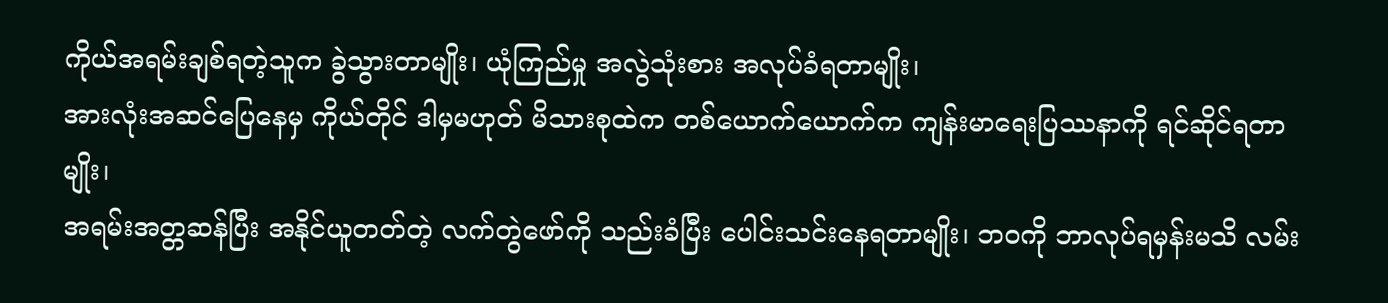ကိုယ်အရမ်းချစ်ရတဲ့သူက ခွဲသွားတာမျိုး၊ ယုံကြည်မှု အလွဲသုံးစား အလုပ်ခံရတာမျိုး၊
အားလုံးအဆင်ပြေနေမှ ကိုယ်တိုင် ဒါမှမဟုတ် မိသားစုထဲက တစ်ယောက်ယောက်က ကျန်းမာရေးပြဿနာကို ရင်ဆိုင်ရတာမျိုး၊
အရမ်းအတ္တဆန်ပြီး အနိုင်ယူတတ်တဲ့ လက်တွဲဖော်ကို သည်းခံပြီး ပေါင်းသင်းနေရတာမျိုး၊ ဘဝကို ဘာလုပ်ရမှန်းမသိ လမ်း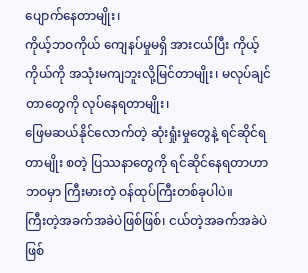ပျောက်နေတာမျိုး၊
ကိုယ့်ဘဝကိုယ် ကျေနပ်မှုမရှိ အားငယ်ပြီး ကိုယ့်ကိုယ်ကို အသုံးမကျဘူးလို့မြင်တာမျိုး၊ မလုပ်ချင်တာတွေကို လုပ်နေရတာမျိုး၊
ဖြေမဆယ်နိုင်လောက်တဲ့ ဆုံးရှုံးမှုတွေနဲ့ ရင်ဆိုင်ရတာမျိုး စတဲ့ ပြဿနာတွေကို ရင်ဆိုင်နေရတာဟာ ဘဝမှာ ကြီးမားတဲ့ ဝန်ထုပ်ကြီးတစ်ခုပါပဲ။
ကြီးတဲ့အခက်အခဲပဲဖြစ်ဖြစ်၊ ငယ်တဲ့အခက်အခဲပဲဖြစ်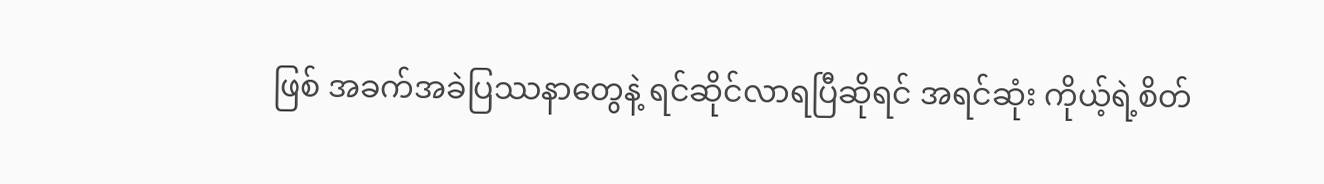ဖြစ် အခက်အခဲပြဿနာတွေနဲ့ ရင်ဆိုင်လာရပြီဆိုရင် အရင်ဆုံး ကိုယ့်ရဲ့စိတ်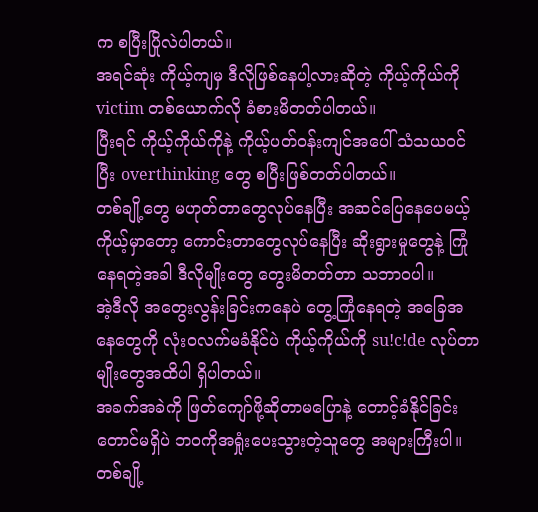က စပြီးပြိုလဲပါတယ်။
အရင်ဆုံး ကိုယ့်ကျမှ ဒီလိုဖြစ်နေပါ့လားဆိုတဲ့ ကိုယ့်ကိုယ်ကို victim တစ်ယောက်လို ခံစားမိတတ်ပါတယ်။
ပြီးရင် ကိုယ့်ကိုယ်ကိုနဲ့ ကိုယ့်ပတ်ဝန်းကျင်အပေါ် သံသယဝင်ပြီး overthinking တွေ စပြီးဖြစ်တတ်ပါတယ်။
တစ်ချို့တွေ မဟုတ်တာတွေလုပ်နေပြီး အဆင်ပြေနေပေမယ့် ကိုယ့်မှာတော့ ကောင်းတာတွေလုပ်နေပြီး ဆိုးရွားမှုတွေနဲ့ ကြုံနေရတဲ့အခါ ဒီလိုမျိုးတွေ တွေးမိတတ်တာ သဘာဝပါ။
အဲ့ဒီလို အတွေးလွန်းခြင်းကနေပဲ တွေ့ကြုံနေရတဲ့ အခြေအနေတွေကို လုံးဝလက်မခံနိုင်ပဲ ကိုယ့်ကိုယ်ကို su!c!de လုပ်တာမျိုးတွေအထိပါ ရှိပါတယ်။
အခက်အခဲကို ဖြတ်ကျော်ဖို့ဆိုတာမပြောနဲ့ တောင့်ခံနိုင်ခြင်းတောင်မရှိပဲ ဘဝကိုအရှုံးပေးသွားတဲ့သူတွေ အများကြီးပါ။
တစ်ချို့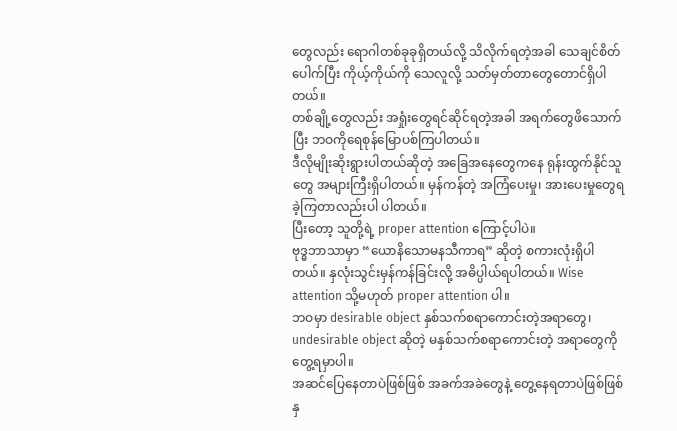တွေလည်း ရောဂါတစ်ခုခုရှိတယ်လို့ သိလိုက်ရတဲ့အခါ သေချင်စိတ်ပေါက်ပြီး ကိုယ့်ကိုယ်ကို သေလူလို့ သတ်မှတ်တာတွေတောင်ရှိပါတယ်။
တစ်ချို့တွေလည်း အရှုံးတွေရင်ဆိုင်ရတဲ့အခါ အရက်တွေဖိသောက်ပြီး ဘဝကိုရေစုန်မြောပစ်ကြပါတယ်။
ဒီလိုမျိုးဆိုးရွားပါတယ်ဆိုတဲ့ အခြေအနေတွေကနေ ရုန်းထွက်နိုင်သူတွေ အများကြီးရှိပါတယ်။ မှန်ကန်တဲ့ အကြံပေးမှု၊ အားပေးမှုတွေရခဲ့ကြတာလည်းပါ ပါတယ်။
ပြီးတော့ သူတို့ရဲ့ proper attention ကြောင့်ပါပဲ။
ဗုဒ္ဓဘာသာမှာ “ယောနိသောမနသီကာရ” ဆိုတဲ့ စကားလုံးရှိပါတယ်။ နှလုံးသွင်းမှန်ကန်ခြင်းလို့ အဓိပ္ပါယ်ရပါတယ်။ Wise attention သို့မဟုတ် proper attention ပါ။
ဘဝမှာ desirable object နှစ်သက်စရာကောင်းတဲ့အရာတွေ၊ undesirable object ဆိုတဲ့ မနှစ်သက်စရာကောင်းတဲ့ အရာတွေကို တွေ့ရမှာပါ။
အဆင်ပြေနေတာပဲဖြစ်ဖြစ် အခက်အခဲတွေနဲ့ တွေ့နေရတာပဲဖြစ်ဖြစ် နှ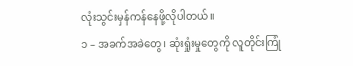လုံးသွင်းမှန်ကန်နေဖို့လိုပါတယ်။
၁ – အခက်အခဲတွေ၊ ဆုံးရှုံးမှုတွေကို လူတိုင်းကြုံ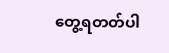တွေ့ရတတ်ပါ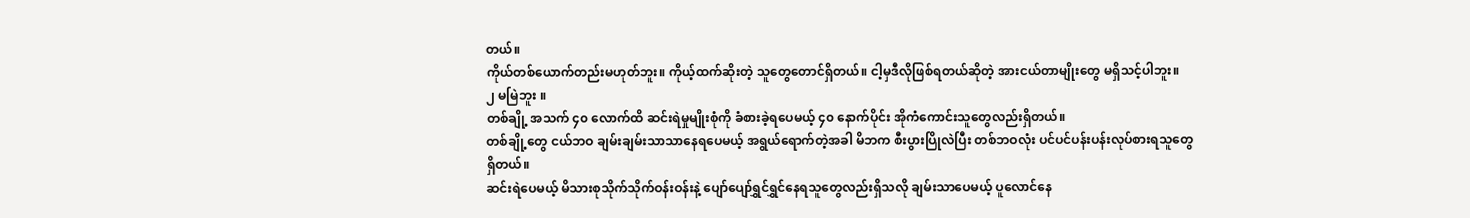တယ်။
ကိုယ်တစ်ယောက်တည်းမဟုတ်ဘူး။ ကိုယ့်ထက်ဆိုးတဲ့ သူတွေတောင်ရှိတယ်။ ငါ့မှဒီလိုဖြစ်ရတယ်ဆိုတဲ့ အားငယ်တာမျိုးတွေ မရှိသင့်ပါဘူး။
၂ မမြဲဘူး ။
တစ်ချို့ အသက် ၄၀ လောက်ထိ ဆင်းရဲမှုမျိုးစုံကို ခံစားခဲ့ရပေမယ့် ၄၀ နောက်ပိုင်း အိုကံကောင်းသူတွေလည်းရှိတယ်။
တစ်ချို့တွေ ငယ်ဘဝ ချမ်းချမ်းသာသာနေရပေမယ့် အရွယ်ရောက်တဲ့အခါ မိဘက စီးပွားပြိုလဲပြီး တစ်ဘဝလုံး ပင်ပင်ပန်းပန်းလုပ်စားရသူတွေရှိတယ်။
ဆင်းရဲပေမယ့် မိသားစုသိုက်သိုက်ဝန်းဝန်းနဲ့ ပျော်ပျော်ရွှင်ရွှင်နေရသူတွေလည်းရှိသလို ချမ်းသာပေမယ့် ပူလောင်နေ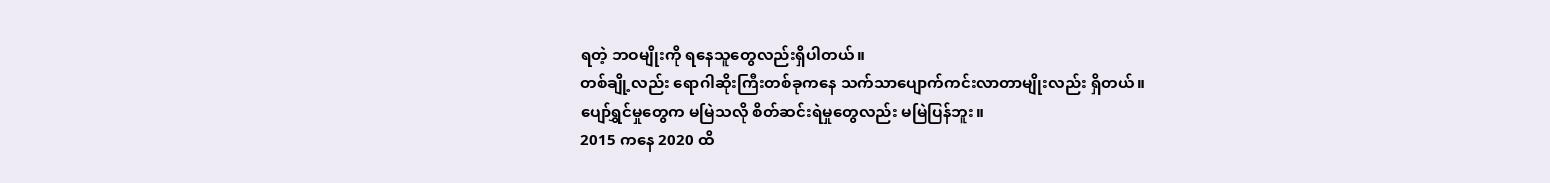ရတဲ့ ဘဝမျိုးကို ရနေသူတွေလည်းရှိပါတယ်။
တစ်ချို့လည်း ရောဂါဆိုးကြီးတစ်ခုကနေ သက်သာပျောက်ကင်းလာတာမျိုးလည်း ရှိတယ်။
ပျော်ရွှင်မှုတွေက မမြဲသလို စိတ်ဆင်းရဲမှုတွေလည်း မမြဲပြန်ဘူး။
2015 ကနေ 2020 ထိ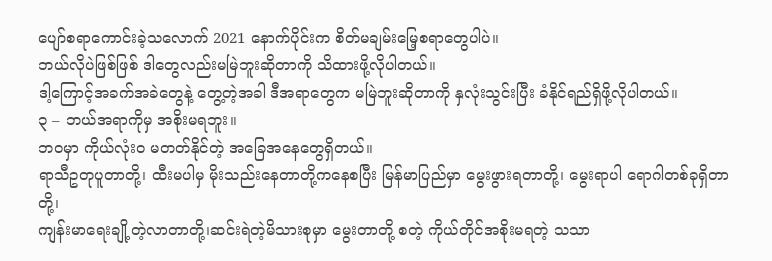ပျော်စရာကောင်းခဲ့သလောက် 2021 နောက်ပိုင်းက စိတ်မချမ်းမြေ့စရာတွေပါပဲ။
ဘယ်လိုပဲဖြစ်ဖြစ် ဒါတွေလည်းမမြဲဘူးဆိုတာကို သိထားဖို့လိုပါတယ်။
ဒါ့ကြောင့်အခက်အခဲတွေနဲ့ တွေ့တဲ့အခါ ဒီအရာတွေက မမြဲဘူးဆိုတာကို နှလုံးသွင်းပြီး ခံနိုင်ရည်ရှိဖို့လိုပါတယ်။
၃ – ဘယ်အရာကိုမှ အစိုးမရဘူး။
ဘဝမှာ ကိုယ်လုံးဝ မတတ်နိုင်တဲ့ အခြေအနေတွေရှိတယ်။
ရာသီဥတုပူတာတို့၊ ထီးမပါမှ မိုးသည်းနေတာတို့ကနေစပြီး မြန်မာပြည်မှာ မွေးဖွားရတာတို့၊ မွေးရာပါ ရောဂါတစ်ခုရှိတာတို့၊
ကျန်းမာရေးချို့တဲ့လာတာတို့၊ဆင်းရဲတဲ့မိသားစုမှာ မွေးတာတို့ စတဲ့ ကိုယ်တိုင်အစိုးမရတဲ့ သသာ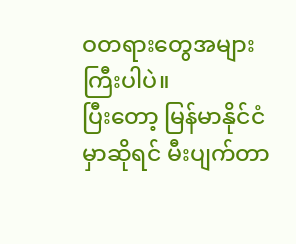ဝတရားတွေအများကြီးပါပဲ။
ပြီးတော့ မြန်မာနိုင်ငံမှာဆိုရင် မီးပျက်တာ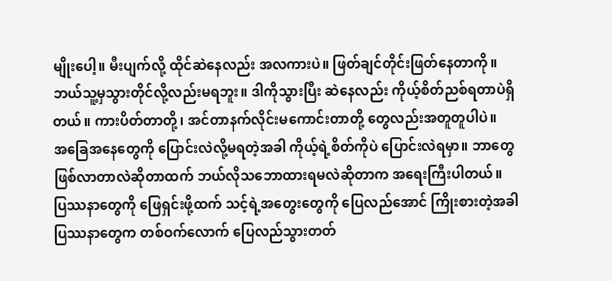မျိုးပေါ့။ မီးပျက်လို့ ထိုင်ဆဲနေလည်း အလကားပဲ။ ဖြတ်ချင်တိုင်းဖြတ်နေတာကို။
ဘယ်သူ့မှသွားတိုင်လို့လည်းမရဘူး။ ဒါကိုသွားပြီး ဆဲနေလည်း ကိုယ့်စိတ်ညစ်ရတာပဲရှိတယ်။ ကားပိတ်တာတို့၊ အင်တာနက်လိုင်းမကောင်းတာတို့ တွေလည်းအတူတူပါပဲ။
အခြေအနေတွေကို ပြောင်းလဲလို့မရတဲ့အခါ ကိုယ့်ရဲ့စိတ်ကိုပဲ ပြောင်းလဲရမှာ။ ဘာတွေဖြစ်လာတာလဲဆိုတာထက် ဘယ်လိုသဘောထားရမလဲဆိုတာက အရေးကြီးပါတယ်။
ပြဿနာတွေကို ဖြေရှင်းဖို့ထက် သင့်ရဲ့အတွေးတွေကို ပြေလည်အောင် ကြိုးစားတဲ့အခါ ပြဿနာတွေက တစ်ဝက်လောက် ပြေလည်သွားတတ်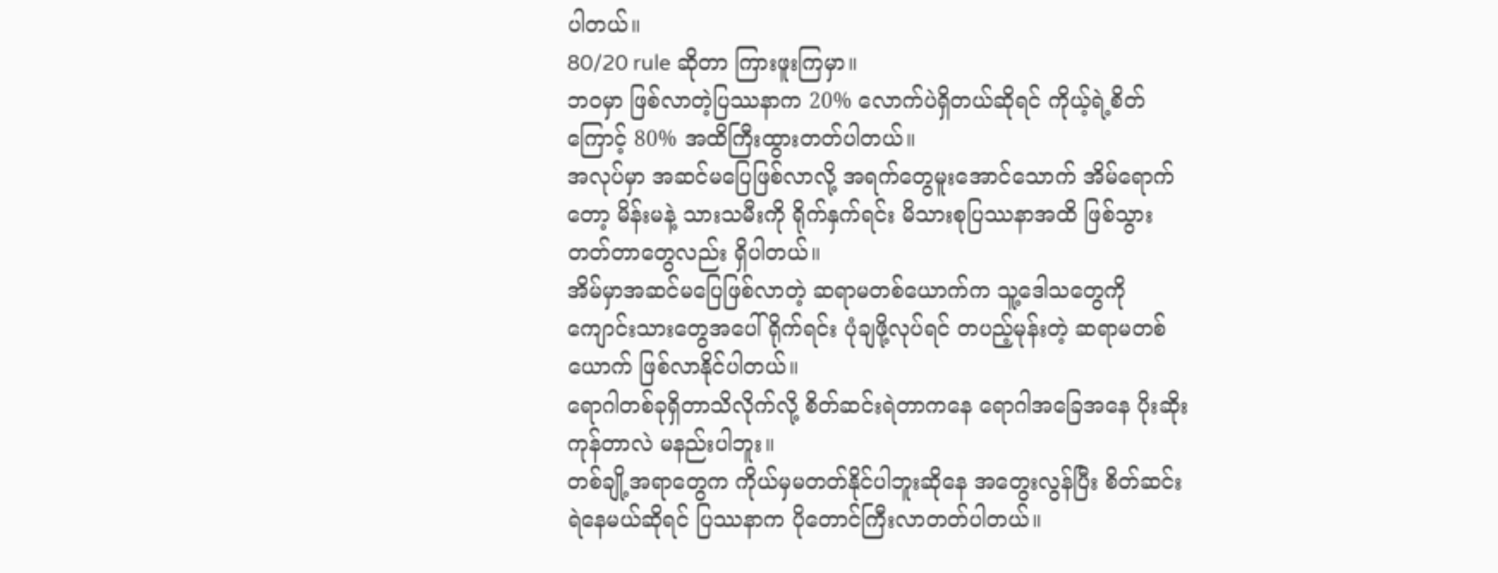ပါတယ်။
80/20 rule ဆိုတာ ကြားဖူးကြမှာ။
ဘဝမှာ ဖြစ်လာတဲ့ပြဿနာက 20% လောက်ပဲရှိတယ်ဆိုရင် ကိုယ့်ရဲ့စိတ်ကြောင့် 80% အထိကြီးထွားတတ်ပါတယ်။
အလုပ်မှာ အဆင်မပြေဖြစ်လာလို့ အရက်တွေမူးအောင်သောက် အိမ်ရောက်တော့ မိန်းမနဲ့ သားသမီးကို ရိုက်နှက်ရင်း မိသားစုပြဿနာအထိ ဖြစ်သွားတတ်တာတွေလည်း ရှိပါတယ်။
အိမ်မှာအဆင်မပြေဖြစ်လာတဲ့ ဆရာမတစ်ယောက်က သူ့ဒေါသတွေကို ကျောင်းသားတွေအပေါ် ရိုက်ရင်း ပုံချဖို့လုပ်ရင် တပည့်မုန်းတဲ့ ဆရာမတစ်ယောက် ဖြစ်လာနိုင်ပါတယ်။
ရောဂါတစ်ခုရှိတာသိလိုက်လို့ စိတ်ဆင်းရဲတာကနေ ရောဂါအခြေအနေ ပိုးဆိုးကုန်တာလဲ မနည်းပါဘူး။
တစ်ချို့အရာတွေက ကိုယ်မှမတတ်နိုင်ပါဘူးဆိုနေ အတွေးလွန်ပြီး စိတ်ဆင်းရဲနေမယ်ဆိုရင် ပြဿနာက ပိုတောင်ကြီးလာတတ်ပါတယ်။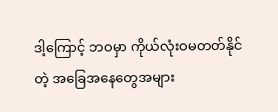ဒါ့ကြောင့် ဘဝမှာ ကိုယ်လုံးဝမတတ်နိုင်တဲ့ အခြေအနေတွေအများ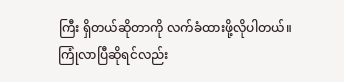ကြီး ရှိတယ်ဆိုတာကို လက်ခံထားဖို့လိုပါတယ်။
ကြုံလာပြီဆိုရင်လည်း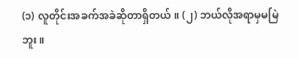(၁) လူတိုင်းအခက်အခဲဆိုတာရှိတယ်။ (၂) ဘယ်လိုအရာမှမမြဲဘူး။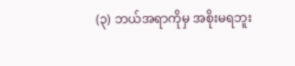(၃) ဘယ်အရာကိုမှ အစိုးမရဘူး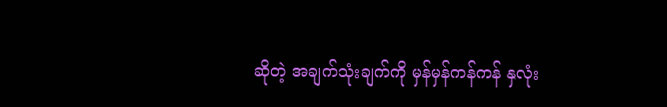ဆိုတဲ့ အချက်သုံးချက်ကို မှန်မှန်ကန်ကန် နှလုံး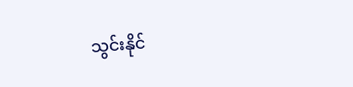သွင်းနိုင်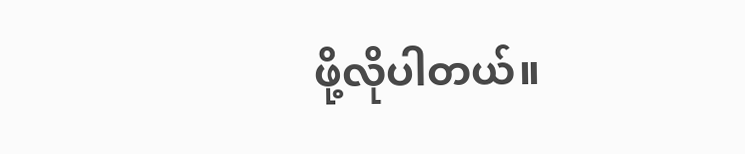ဖို့လိုပါတယ်။